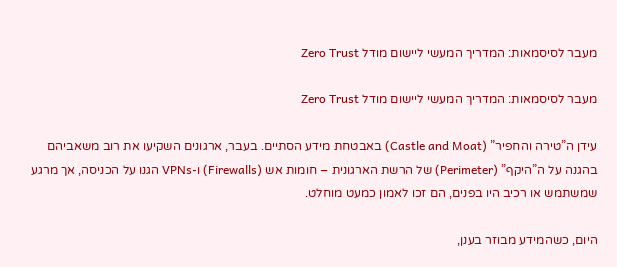מעבר לסיסמאות: המדריך המעשי ליישום מודל Zero Trust

מעבר לסיסמאות: המדריך המעשי ליישום מודל Zero Trust

עידן ה”טירה והחפיר” (Castle and Moat) באבטחת מידע הסתיים. בעבר, ארגונים השקיעו את רוב משאביהם בהגנה על ה”היקף” (Perimeter) של הרשת הארגונית – חומות אש (Firewalls) ו-VPNs הגנו על הכניסה, אך מרגע שמשתמש או רכיב היו בפנים, הם זכו לאמון כמעט מוחלט.

היום, כשהמידע מבוזר בענן,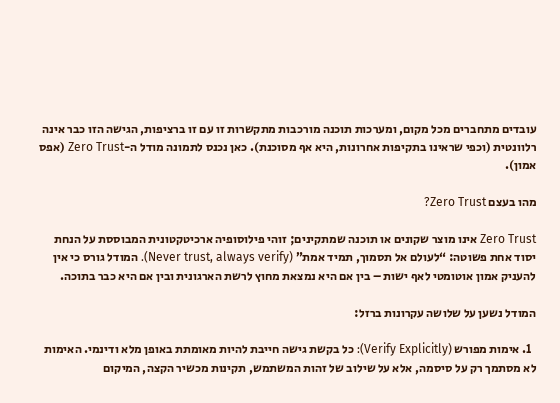עובדים מתחברים מכל מקום, ומערכות תוכנה מורכבות מתקשרות זו עם זו ברציפות, הגישה הזו כבר אינה רלוונטית (וכפי שראינו בתקיפות אחרונות, היא אף מסוכנת). כאן נכנס לתמונה מודל ה-Zero Trust (אפס אמון).

מהו בעצם Zero Trust?

Zero Trust אינו מוצר שקונים או תוכנה שמתקינים; זוהי פילוסופיה ארכיטקטונית המבוססת על הנחת יסוד אחת פשוטה: “לעולם אל תסמוך, תמיד אמת” (Never trust, always verify). המודל גורס כי אין להעניק אמון אוטומטי לאף ישות – בין אם היא נמצאת מחוץ לרשת הארגונית ובין אם היא כבר בתוכה.

המודל נשען על שלושה עקרונות ברזל:

  1. אימות מפורש (Verify Explicitly): כל בקשת גישה חייבת להיות מאומתת באופן מלא ודינמי. האימות לא מסתמך רק על סיסמה, אלא על שילוב של זהות המשתמש, תקינות מכשיר הקצה, המיקום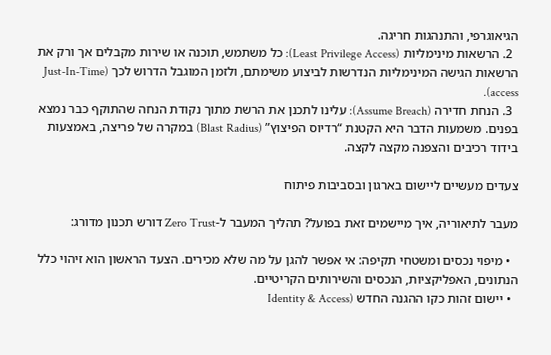הגיאוגרפי, והתנהגות חריגה.
  2. הרשאות מינימליות (Least Privilege Access): כל משתמש, תוכנה או שירות מקבלים אך ורק את הרשאות הגישה המינימליות הנדרשות לביצוע משימתם, ולזמן המוגבל הדרוש לכך (Just-In-Time access).
  3. הנחת חדירה (Assume Breach): עלינו לתכנן את הרשת מתוך נקודת הנחה שהתוקף כבר נמצא בפנים. משמעות הדבר היא הקטנת “רדיוס הפיצוץ” (Blast Radius) במקרה של פריצה, באמצעות בידוד רכיבים והצפנה מקצה לקצה.

צעדים מעשיים ליישום בארגון ובסביבות פיתוח

מעבר לתיאוריה, איך מיישמים זאת בפועל? תהליך המעבר ל-Zero Trust דורש תכנון מדורג:

  • מיפוי נכסים ומשטחי תקיפה: אי אפשר להגן על מה שלא מכירים. הצעד הראשון הוא זיהוי כלל הנתונים, האפליקציות, הנכסים והשירותים הקריטיים.
  • יישום זהות כקו ההגנה החדש (Identity & Access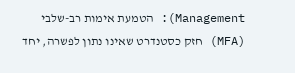Management): הטמעת אימות רב-שלבי (MFA) חזק כסטנדרט שאינו נתון לפשרה, יחד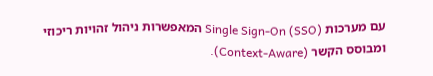עם מערכות Single Sign-On (SSO) המאפשרות ניהול זהויות ריכוזי ומבוסס הקשר (Context-Aware).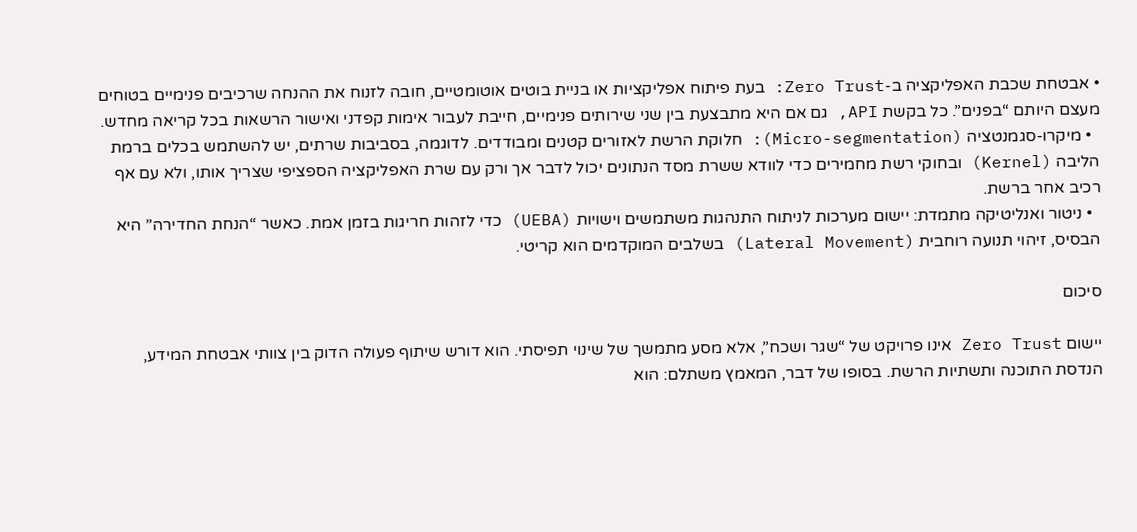• אבטחת שכבת האפליקציה ב-Zero Trust: בעת פיתוח אפליקציות או בניית בוטים אוטומטיים, חובה לזנוח את ההנחה שרכיבים פנימיים בטוחים מעצם היותם “בפנים”. כל בקשת API, גם אם היא מתבצעת בין שני שירותים פנימיים, חייבת לעבור אימות קפדני ואישור הרשאות בכל קריאה מחדש.
  • מיקרו-סגמנטציה (Micro-segmentation): חלוקת הרשת לאזורים קטנים ומבודדים. לדוגמה, בסביבות שרתים, יש להשתמש בכלים ברמת הליבה (Kernel) ובחוקי רשת מחמירים כדי לוודא ששרת מסד הנתונים יכול לדבר אך ורק עם שרת האפליקציה הספציפי שצריך אותו, ולא עם אף רכיב אחר ברשת.
  • ניטור ואנליטיקה מתמדת: יישום מערכות לניתוח התנהגות משתמשים וישויות (UEBA) כדי לזהות חריגות בזמן אמת. כאשר “הנחת החדירה” היא הבסיס, זיהוי תנועה רוחבית (Lateral Movement) בשלבים המוקדמים הוא קריטי.

סיכום

יישום Zero Trust אינו פרויקט של “שגר ושכח”, אלא מסע מתמשך של שינוי תפיסתי. הוא דורש שיתוף פעולה הדוק בין צוותי אבטחת המידע, הנדסת התוכנה ותשתיות הרשת. בסופו של דבר, המאמץ משתלם: הוא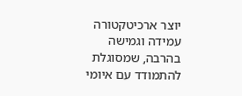יוצר ארכיטקטורה עמידה וגמישה בהרבה, שמסוגלת להתמודד עם איומי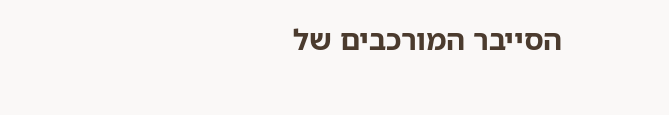הסייבר המורכבים של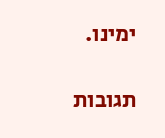ימינו.

תגובות